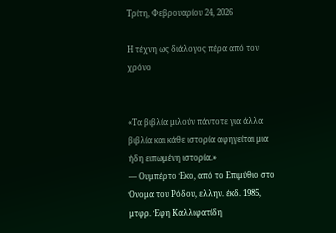Τρίτη, Φεβρουαρίου 24, 2026

Η τέχνη ως διάλογος πέρα από τον χρόνο


«Τα βιβλία μιλούν πάντοτε για άλλα βιβλία και κάθε ιστορία αφηγείται μια ήδη ειπωμένη ιστορία.»
— Ουμπέρτο Έκο, από το Επιμύθιο στο Όνομα του Ρόδου, ελλην. έκδ. 1985, μτφρ. Έφη Καλλιφατίδη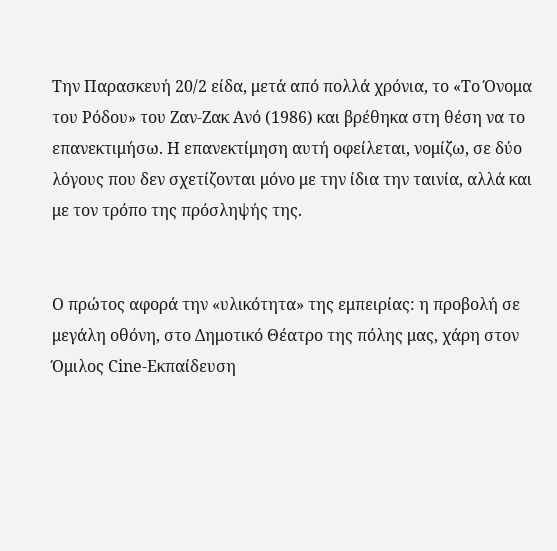Την Παρασκευή 20/2 είδα, μετά από πολλά χρόνια, το «Το Όνομα του Ρόδου» του Ζαν-Ζακ Ανό (1986) και βρέθηκα στη θέση να το επανεκτιμήσω. Η επανεκτίμηση αυτή οφείλεται, νομίζω, σε δύο λόγους που δεν σχετίζονται μόνο με την ίδια την ταινία, αλλά και με τον τρόπο της πρόσληψής της.


Ο πρώτος αφορά την «υλικότητα» της εμπειρίας: η προβολή σε μεγάλη οθόνη, στο Δημοτικό Θέατρο της πόλης μας, χάρη στον Όμιλος Cine-Εκπαίδευση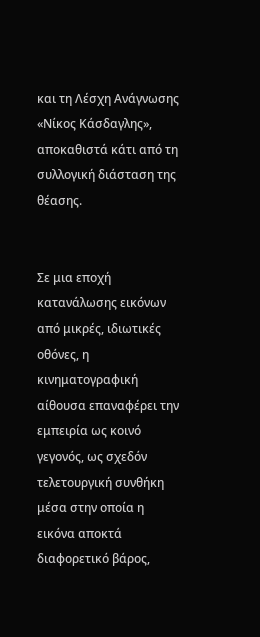και τη Λέσχη Ανάγνωσης «Νίκος Κάσδαγλης», αποκαθιστά κάτι από τη συλλογική διάσταση της θέασης.


Σε μια εποχή κατανάλωσης εικόνων από μικρές, ιδιωτικές οθόνες, η κινηματογραφική αίθουσα επαναφέρει την εμπειρία ως κοινό γεγονός, ως σχεδόν τελετουργική συνθήκη μέσα στην οποία η εικόνα αποκτά διαφορετικό βάρος,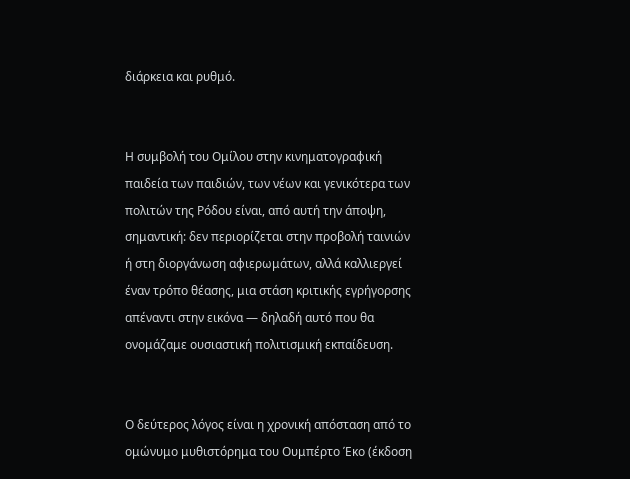διάρκεια και ρυθμό.


Η συμβολή του Ομίλου στην κινηματογραφική παιδεία των παιδιών, των νέων και γενικότερα των πολιτών της Ρόδου είναι, από αυτή την άποψη, σημαντική: δεν περιορίζεται στην προβολή ταινιών ή στη διοργάνωση αφιερωμάτων, αλλά καλλιεργεί έναν τρόπο θέασης, μια στάση κριτικής εγρήγορσης απέναντι στην εικόνα — δηλαδή αυτό που θα ονομάζαμε ουσιαστική πολιτισμική εκπαίδευση.


Ο δεύτερος λόγος είναι η χρονική απόσταση από το ομώνυμο μυθιστόρημα του Ουμπέρτο Έκο (έκδοση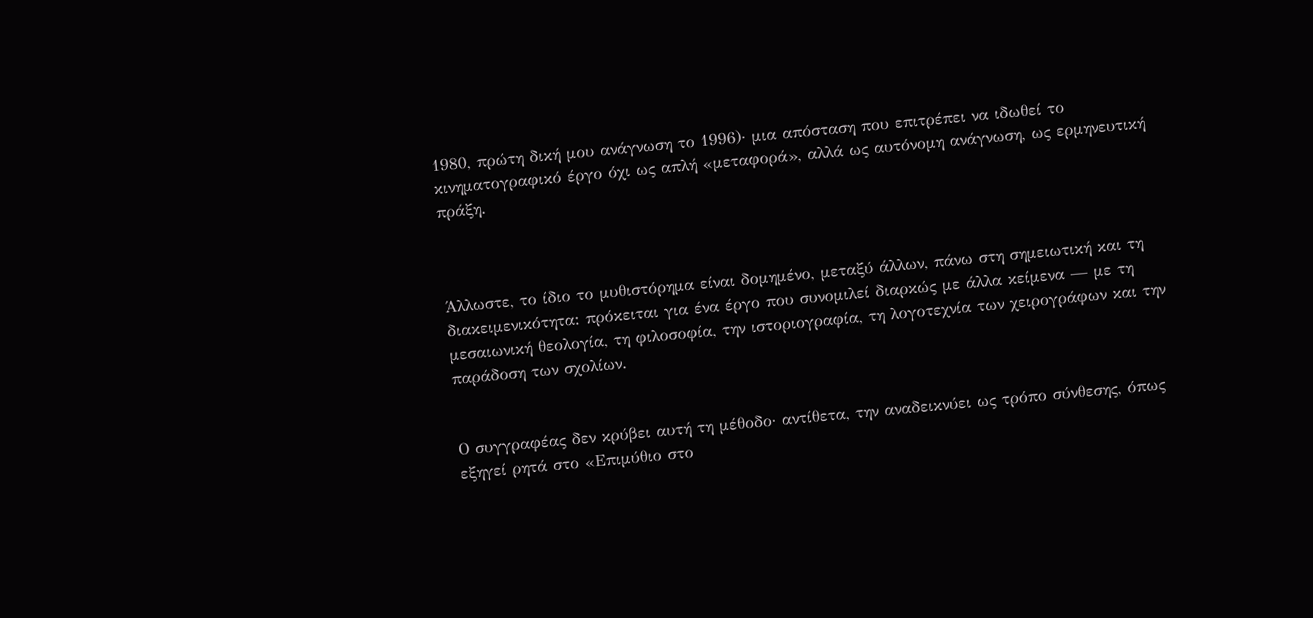1980, πρώτη δική μου ανάγνωση το 1996)· μια απόσταση που επιτρέπει να ιδωθεί το κινηματογραφικό έργο όχι ως απλή «μεταφορά», αλλά ως αυτόνομη ανάγνωση, ως ερμηνευτική πράξη.



Άλλωστε, το ίδιο το μυθιστόρημα είναι δομημένο, μεταξύ άλλων, πάνω στη σημειωτική και τη διακειμενικότητα: πρόκειται για ένα έργο που συνομιλεί διαρκώς με άλλα κείμενα — με τη μεσαιωνική θεολογία, τη φιλοσοφία, την ιστοριογραφία, τη λογοτεχνία των χειρογράφων και την παράδοση των σχολίων.


Ο συγγραφέας δεν κρύβει αυτή τη μέθοδο· αντίθετα, την αναδεικνύει ως τρόπο σύνθεσης, όπως εξηγεί ρητά στο «Επιμύθιο στο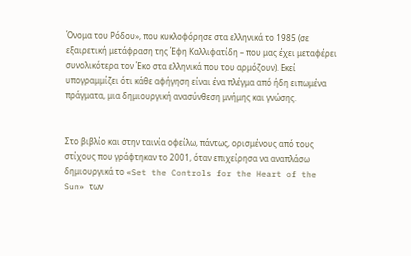Όνομα του Ρόδου», που κυκλοφόρησε στα ελληνικά το 1985 (σε εξαιρετική μετάφραση της Έφη Καλλιφατίδη – που μας έχει μεταφέρει συνολικότερα τον Έκο στα ελληνικά που του αρμόζουν). Εκεί υπογραμμίζει ότι κάθε αφήγηση είναι ένα πλέγμα από ήδη ειπωμένα πράγματα, μια δημιουργική ανασύνθεση μνήμης και γνώσης.


Στο βιβλίο και στην ταινία οφείλω, πάντως, ορισμένους από τους στίχους που γράφτηκαν το 2001, όταν επιχείρησα να αναπλάσω δημιουργικά το «Set the Controls for the Heart of the Sun» των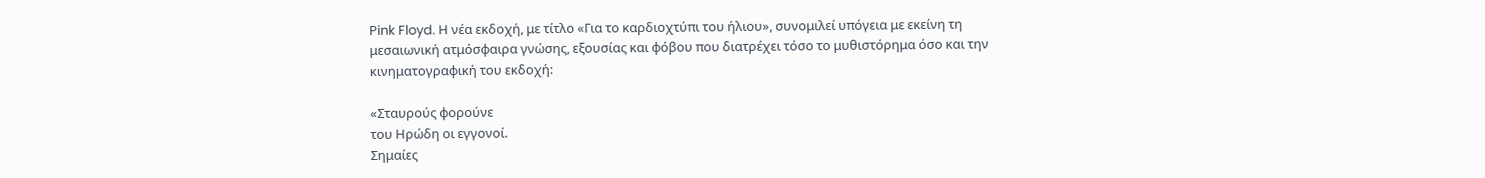Pink Floyd. Η νέα εκδοχή, με τίτλο «Για το καρδιοχτύπι του ήλιου», συνομιλεί υπόγεια με εκείνη τη μεσαιωνική ατμόσφαιρα γνώσης, εξουσίας και φόβου που διατρέχει τόσο το μυθιστόρημα όσο και την κινηματογραφική του εκδοχή:

«Σταυρούς φορούνε
του Ηρώδη οι εγγονοί.
Σημαίες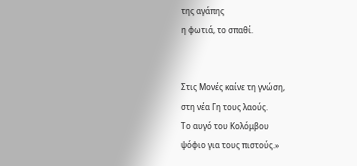της αγάπης
η φωτιά, το σπαθί.


Στις Μονές καίνε τη γνώση,
στη νέα Γη τους λαούς.
Το αυγό του Κολόμβου
ψόφιο για τους πιστούς.»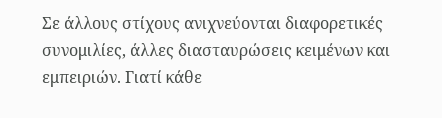Σε άλλους στίχους ανιχνεύονται διαφορετικές συνομιλίες, άλλες διασταυρώσεις κειμένων και εμπειριών. Γιατί κάθε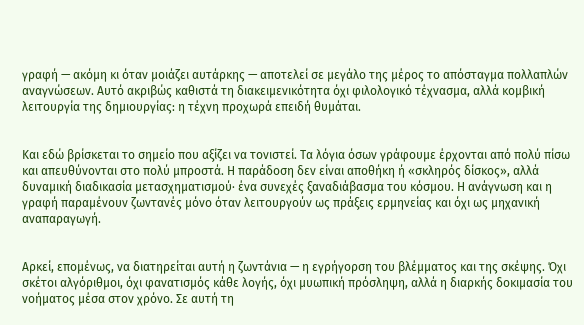γραφή — ακόμη κι όταν μοιάζει αυτάρκης — αποτελεί σε μεγάλο της μέρος το απόσταγμα πολλαπλών αναγνώσεων. Αυτό ακριβώς καθιστά τη διακειμενικότητα όχι φιλολογικό τέχνασμα, αλλά κομβική λειτουργία της δημιουργίας: η τέχνη προχωρά επειδή θυμάται.


Και εδώ βρίσκεται το σημείο που αξίζει να τονιστεί. Τα λόγια όσων γράφουμε έρχονται από πολύ πίσω και απευθύνονται στο πολύ μπροστά. Η παράδοση δεν είναι αποθήκη ή «σκληρός δίσκος», αλλά δυναμική διαδικασία μετασχηματισμού· ένα συνεχές ξαναδιάβασμα του κόσμου. Η ανάγνωση και η γραφή παραμένουν ζωντανές μόνο όταν λειτουργούν ως πράξεις ερμηνείας και όχι ως μηχανική αναπαραγωγή.


Αρκεί, επομένως, να διατηρείται αυτή η ζωντάνια — η εγρήγορση του βλέμματος και της σκέψης. Όχι σκέτοι αλγόριθμοι, όχι φανατισμός κάθε λογής, όχι μυωπική πρόσληψη, αλλά η διαρκής δοκιμασία του νοήματος μέσα στον χρόνο. Σε αυτή τη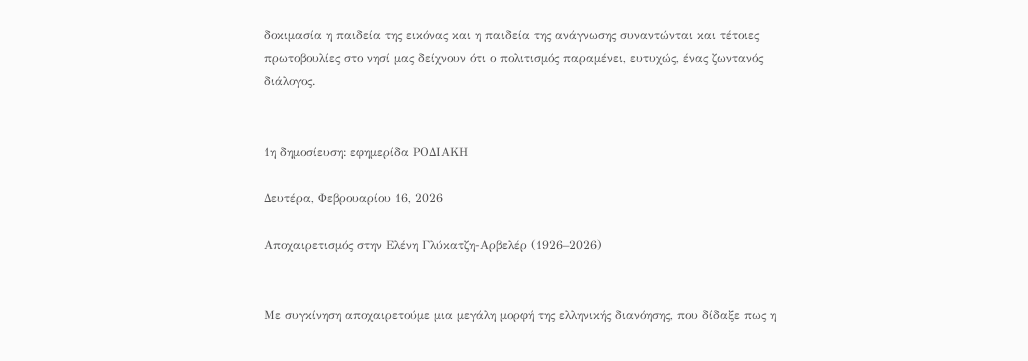δοκιμασία η παιδεία της εικόνας και η παιδεία της ανάγνωσης συναντώνται και τέτοιες πρωτοβουλίες στο νησί μας δείχνουν ότι ο πολιτισμός παραμένει, ευτυχώς, ένας ζωντανός διάλογος.


1η δημοσίευση: εφημερίδα ΡΟΔΙΑΚΗ

Δευτέρα, Φεβρουαρίου 16, 2026

Αποχαιρετισμός στην Ελένη Γλύκατζη-Αρβελέρ (1926–2026)


Με συγκίνηση αποχαιρετούμε μια μεγάλη μορφή της ελληνικής διανόησης, που δίδαξε πως η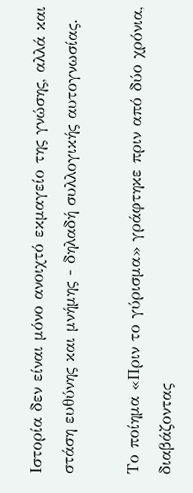Ιστορία δεν είναι μόνο ανοιχτό εκμαγείο της γνώσης, αλλά και στάση ευθύνης και μνήμης - δηλαδή συλλογικής αυτογνωσίας.

Το ποίημα «Πριν το γύρισμα» γράφτηκε πριν από δύο χρόνια, διαβάζοντας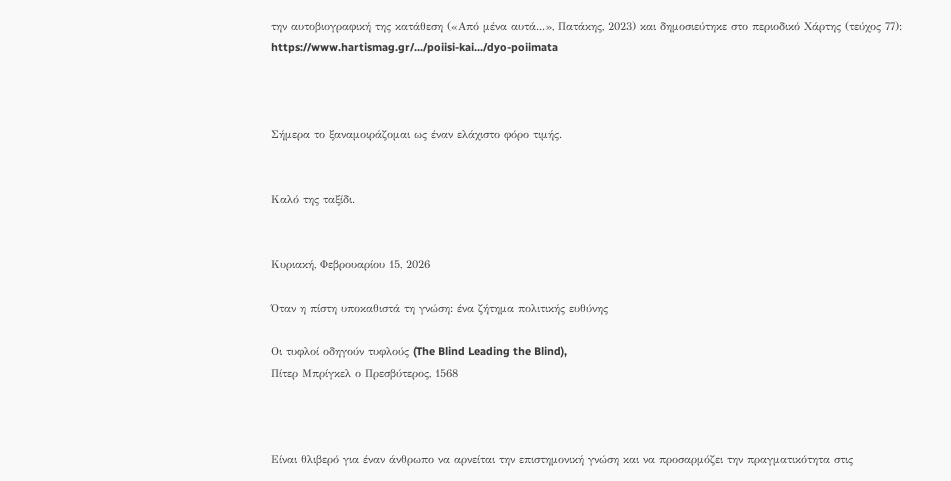την αυτοβιογραφική της κατάθεση («Από μένα αυτά...», Πατάκης, 2023) και δημοσιεύτηκε στο περιοδικό Χάρτης (τεύχος 77): https://www.hartismag.gr/.../poiisi-kai.../dyo-poiimata



Σήμερα το ξαναμοιράζομαι ως έναν ελάχιστο φόρο τιμής.


Καλό της ταξίδι.


Κυριακή, Φεβρουαρίου 15, 2026

Όταν η πίστη υποκαθιστά τη γνώση: ένα ζήτημα πολιτικής ευθύνης

Οι τυφλοί οδηγούν τυφλούς (The Blind Leading the Blind),
Πίτερ Μπρίγκελ ο Πρεσβύτερος, 1568



Είναι θλιβερό για έναν άνθρωπο να αρνείται την επιστημονική γνώση και να προσαρμόζει την πραγματικότητα στις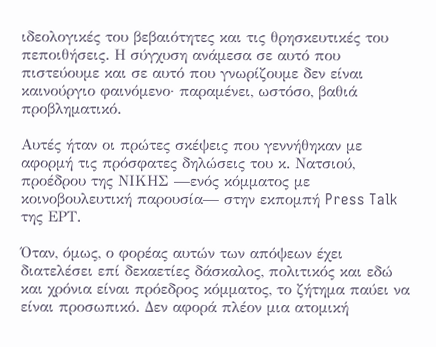ιδεολογικές του βεβαιότητες και τις θρησκευτικές του πεποιθήσεις. Η σύγχυση ανάμεσα σε αυτό που πιστεύουμε και σε αυτό που γνωρίζουμε δεν είναι καινούργιο φαινόμενο· παραμένει, ωστόσο, βαθιά προβληματικό.

Αυτές ήταν οι πρώτες σκέψεις που γεννήθηκαν με αφορμή τις πρόσφατες δηλώσεις του κ. Νατσιού, προέδρου της ΝΙΚΗΣ —ενός κόμματος με κοινοβουλευτική παρουσία— στην εκπομπή Press Talk της ΕΡΤ.

Όταν, όμως, ο φορέας αυτών των απόψεων έχει διατελέσει επί δεκαετίες δάσκαλος, πολιτικός και εδώ και χρόνια είναι πρόεδρος κόμματος, το ζήτημα παύει να είναι προσωπικό. Δεν αφορά πλέον μια ατομική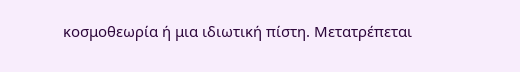κοσμοθεωρία ή μια ιδιωτική πίστη. Μετατρέπεται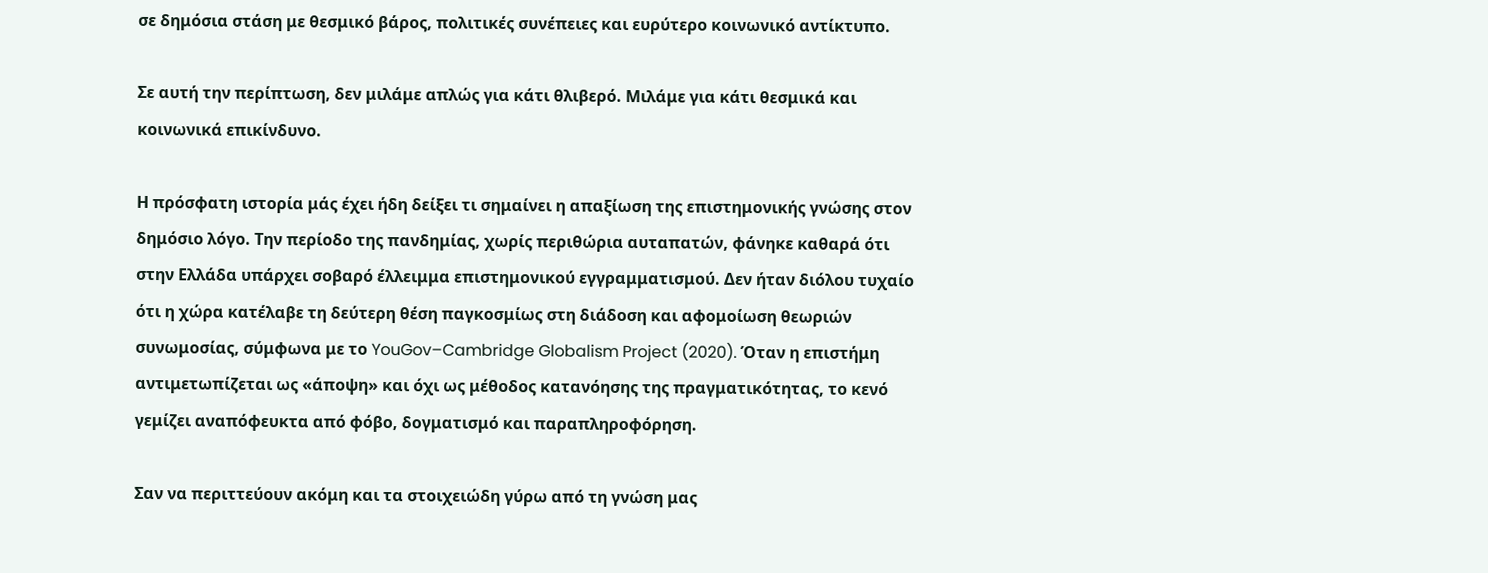σε δημόσια στάση με θεσμικό βάρος, πολιτικές συνέπειες και ευρύτερο κοινωνικό αντίκτυπο.

Σε αυτή την περίπτωση, δεν μιλάμε απλώς για κάτι θλιβερό. Μιλάμε για κάτι θεσμικά και κοινωνικά επικίνδυνο.

Η πρόσφατη ιστορία μάς έχει ήδη δείξει τι σημαίνει η απαξίωση της επιστημονικής γνώσης στον δημόσιο λόγο. Την περίοδο της πανδημίας, χωρίς περιθώρια αυταπατών, φάνηκε καθαρά ότι στην Ελλάδα υπάρχει σοβαρό έλλειμμα επιστημονικού εγγραμματισμού. Δεν ήταν διόλου τυχαίο ότι η χώρα κατέλαβε τη δεύτερη θέση παγκοσμίως στη διάδοση και αφομοίωση θεωριών συνωμοσίας, σύμφωνα με το YouGov–Cambridge Globalism Project (2020). Όταν η επιστήμη αντιμετωπίζεται ως «άποψη» και όχι ως μέθοδος κατανόησης της πραγματικότητας, το κενό γεμίζει αναπόφευκτα από φόβο, δογματισμό και παραπληροφόρηση.

Σαν να περιττεύουν ακόμη και τα στοιχειώδη γύρω από τη γνώση μας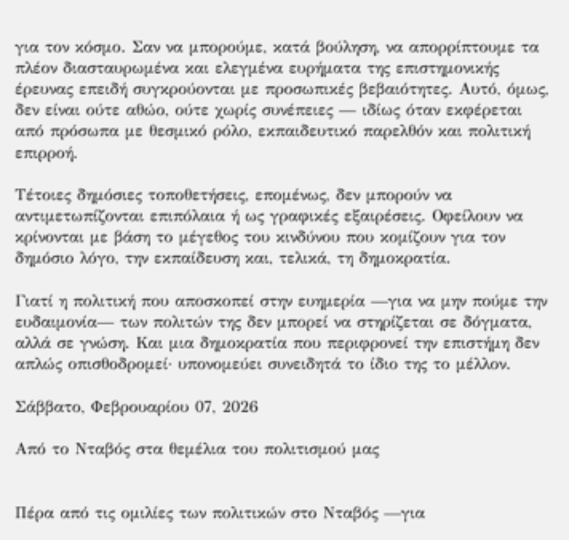για τον κόσμο. Σαν να μπορούμε, κατά βούληση, να απορρίπτουμε τα πλέον διασταυρωμένα και ελεγμένα ευρήματα της επιστημονικής έρευνας επειδή συγκρούονται με προσωπικές βεβαιότητες. Αυτό, όμως, δεν είναι ούτε αθώο, ούτε χωρίς συνέπειες — ιδίως όταν εκφέρεται από πρόσωπα με θεσμικό ρόλο, εκπαιδευτικό παρελθόν και πολιτική επιρροή.

Τέτοιες δημόσιες τοποθετήσεις, επομένως, δεν μπορούν να αντιμετωπίζονται επιπόλαια ή ως γραφικές εξαιρέσεις. Οφείλουν να κρίνονται με βάση το μέγεθος του κινδύνου που κομίζουν για τον δημόσιο λόγο, την εκπαίδευση και, τελικά, τη δημοκρατία.

Γιατί η πολιτική που αποσκοπεί στην ευημερία —για να μην πούμε την ευδαιμονία— των πολιτών της δεν μπορεί να στηρίζεται σε δόγματα, αλλά σε γνώση. Και μια δημοκρατία που περιφρονεί την επιστήμη δεν απλώς οπισθοδρομεί· υπονομεύει συνειδητά το ίδιο της το μέλλον.

Σάββατο, Φεβρουαρίου 07, 2026

Από το Νταβός στα θεμέλια του πολιτισμού μας


Πέρα από τις ομιλίες των πολιτικών στο Νταβός —για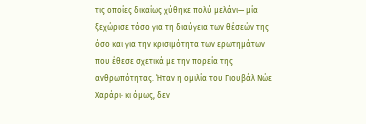τις οποίες δικαίως χύθηκε πολύ μελάνι— μία ξεχώρισε τόσο για τη διαύγεια των θέσεών της όσο και για την κρισιμότητα των ερωτημάτων που έθεσε σχετικά με την πορεία της ανθρωπότητας. Ήταν η ομιλία του Γιουβάλ Νώε Χαράρι· κι όμως, δεν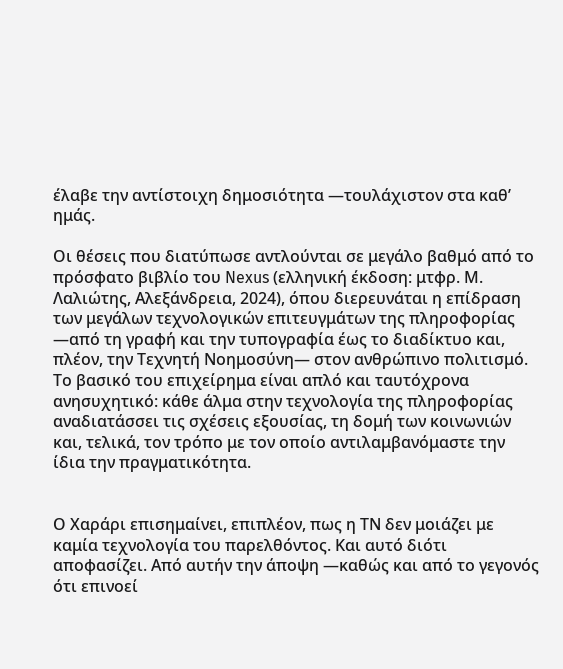έλαβε την αντίστοιχη δημοσιότητα —τουλάχιστον στα καθ’ ημάς.

Οι θέσεις που διατύπωσε αντλούνται σε μεγάλο βαθμό από το πρόσφατο βιβλίο του Nexus (ελληνική έκδοση: μτφρ. Μ. Λαλιώτης, Αλεξάνδρεια, 2024), όπου διερευνάται η επίδραση των μεγάλων τεχνολογικών επιτευγμάτων της πληροφορίας —από τη γραφή και την τυπογραφία έως το διαδίκτυο και, πλέον, την Τεχνητή Νοημοσύνη— στον ανθρώπινο πολιτισμό. Το βασικό του επιχείρημα είναι απλό και ταυτόχρονα ανησυχητικό: κάθε άλμα στην τεχνολογία της πληροφορίας αναδιατάσσει τις σχέσεις εξουσίας, τη δομή των κοινωνιών και, τελικά, τον τρόπο με τον οποίο αντιλαμβανόμαστε την ίδια την πραγματικότητα.


Ο Χαράρι επισημαίνει, επιπλέον, πως η ΤΝ δεν μοιάζει με καμία τεχνολογία του παρελθόντος. Και αυτό διότι αποφασίζει. Από αυτήν την άποψη —καθώς και από το γεγονός ότι επινοεί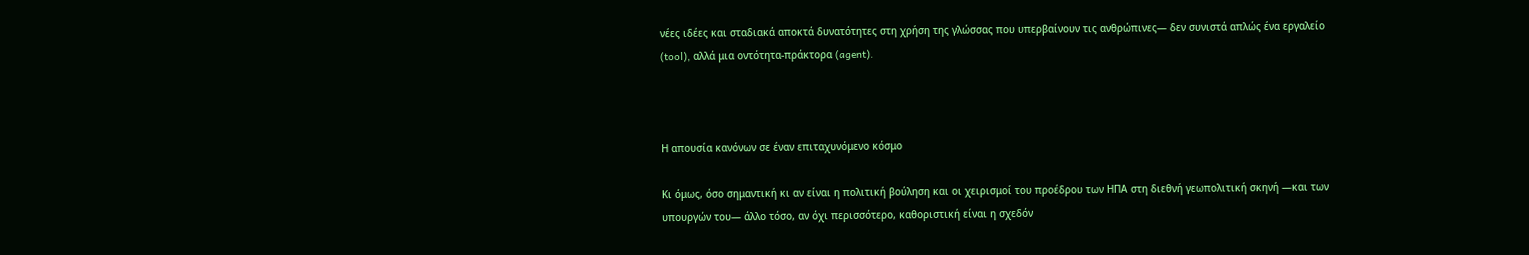νέες ιδέες και σταδιακά αποκτά δυνατότητες στη χρήση της γλώσσας που υπερβαίνουν τις ανθρώπινες— δεν συνιστά απλώς ένα εργαλείο (tool), αλλά μια οντότητα-πράκτορα (agent).



Η απουσία κανόνων σε έναν επιταχυνόμενο κόσμο

Κι όμως, όσο σημαντική κι αν είναι η πολιτική βούληση και οι χειρισμοί του προέδρου των ΗΠΑ στη διεθνή γεωπολιτική σκηνή —και των υπουργών του— άλλο τόσο, αν όχι περισσότερο, καθοριστική είναι η σχεδόν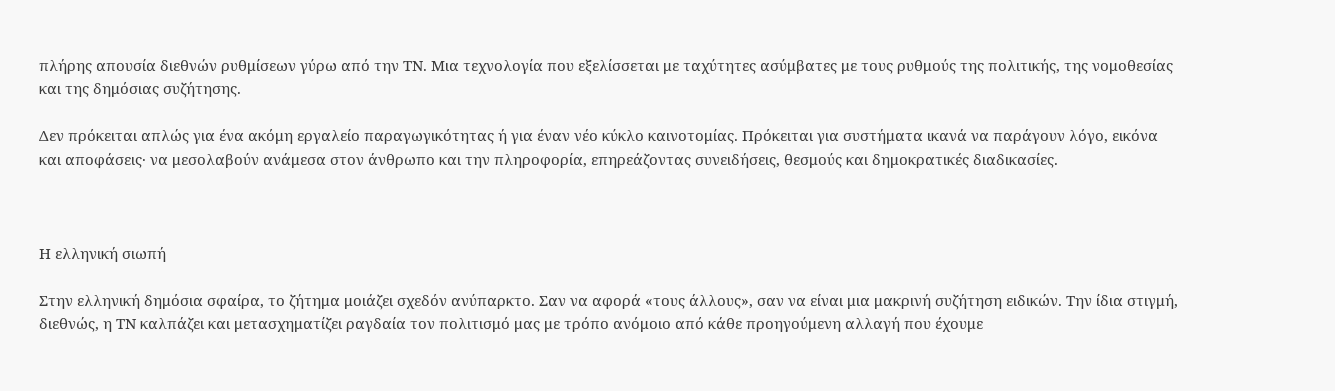πλήρης απουσία διεθνών ρυθμίσεων γύρω από την ΤΝ. Μια τεχνολογία που εξελίσσεται με ταχύτητες ασύμβατες με τους ρυθμούς της πολιτικής, της νομοθεσίας και της δημόσιας συζήτησης.

Δεν πρόκειται απλώς για ένα ακόμη εργαλείο παραγωγικότητας ή για έναν νέο κύκλο καινοτομίας. Πρόκειται για συστήματα ικανά να παράγουν λόγο, εικόνα και αποφάσεις· να μεσολαβούν ανάμεσα στον άνθρωπο και την πληροφορία, επηρεάζοντας συνειδήσεις, θεσμούς και δημοκρατικές διαδικασίες.



Η ελληνική σιωπή

Στην ελληνική δημόσια σφαίρα, το ζήτημα μοιάζει σχεδόν ανύπαρκτο. Σαν να αφορά «τους άλλους», σαν να είναι μια μακρινή συζήτηση ειδικών. Την ίδια στιγμή, διεθνώς, η ΤΝ καλπάζει και μετασχηματίζει ραγδαία τον πολιτισμό μας με τρόπο ανόμοιο από κάθε προηγούμενη αλλαγή που έχουμε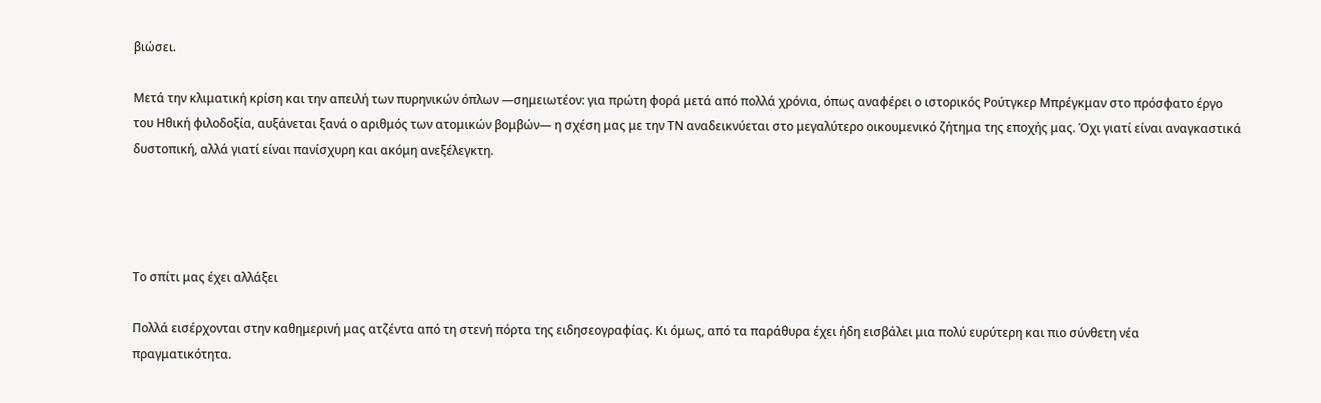βιώσει.

Μετά την κλιματική κρίση και την απειλή των πυρηνικών όπλων —σημειωτέον: για πρώτη φορά μετά από πολλά χρόνια, όπως αναφέρει ο ιστορικός Ρούτγκερ Μπρέγκμαν στο πρόσφατο έργο του Ηθική φιλοδοξία, αυξάνεται ξανά ο αριθμός των ατομικών βομβών— η σχέση μας με την ΤΝ αναδεικνύεται στο μεγαλύτερο οικουμενικό ζήτημα της εποχής μας. Όχι γιατί είναι αναγκαστικά δυστοπική, αλλά γιατί είναι πανίσχυρη και ακόμη ανεξέλεγκτη.




Το σπίτι μας έχει αλλάξει

Πολλά εισέρχονται στην καθημερινή μας ατζέντα από τη στενή πόρτα της ειδησεογραφίας. Κι όμως, από τα παράθυρα έχει ήδη εισβάλει μια πολύ ευρύτερη και πιο σύνθετη νέα πραγματικότητα.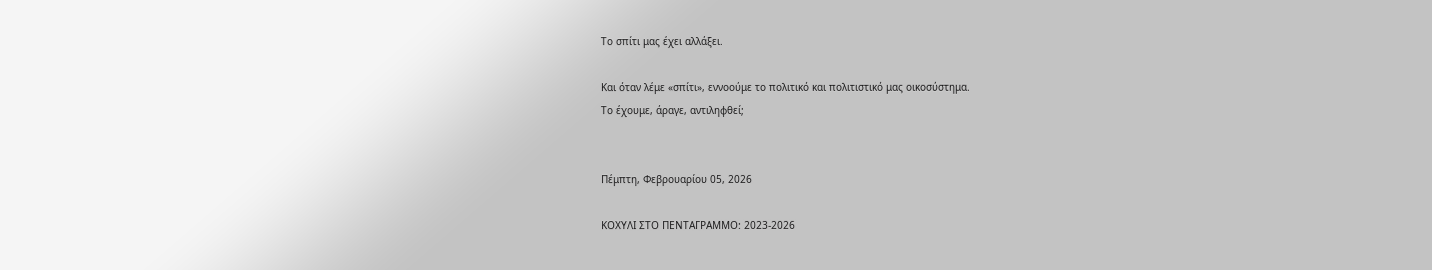Το σπίτι μας έχει αλλάξει.

Και όταν λέμε «σπίτι», εννοούμε το πολιτικό και πολιτιστικό μας οικοσύστημα.
Το έχουμε, άραγε, αντιληφθεί;


Πέμπτη, Φεβρουαρίου 05, 2026

ΚΟΧΥΛΙ ΣΤΟ ΠΕΝΤΑΓΡΑΜΜΟ: 2023-2026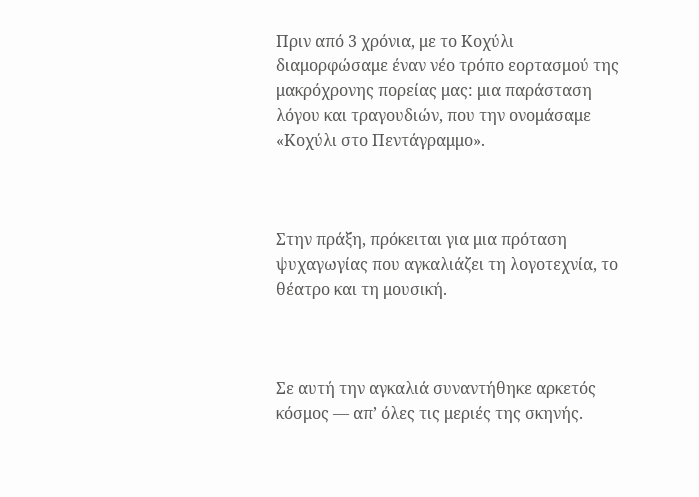Πριν από 3 χρόνια, με το Κοχύλι διαμορφώσαμε έναν νέο τρόπο εορτασμού της μακρόχρονης πορείας μας: μια παράσταση λόγου και τραγουδιών, που την ονομάσαμε «Κοχύλι στο Πεντάγραμμο».



Στην πράξη, πρόκειται για μια πρόταση ψυχαγωγίας που αγκαλιάζει τη λογοτεχνία, το θέατρο και τη μουσική.



Σε αυτή την αγκαλιά συναντήθηκε αρκετός κόσμος — απ’ όλες τις μεριές της σκηνής.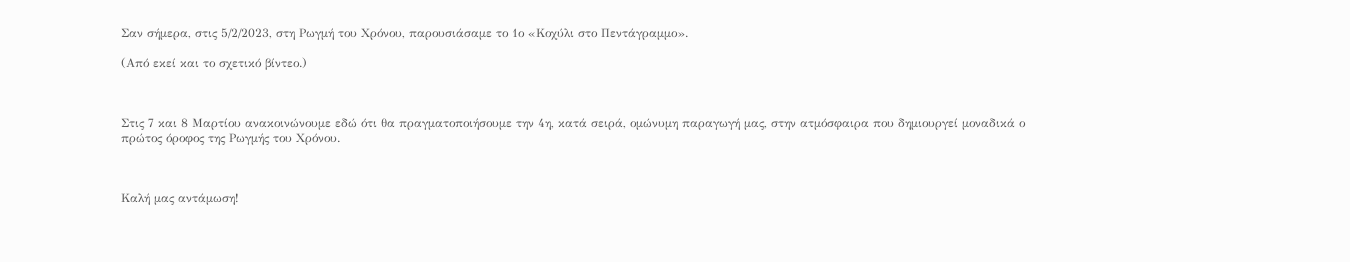Σαν σήμερα, στις 5/2/2023, στη Ρωγμή του Χρόνου, παρουσιάσαμε το 1ο «Κοχύλι στο Πεντάγραμμο».

(Από εκεί και το σχετικό βίντεο.)



Στις 7 και 8 Μαρτίου ανακοινώνουμε εδώ ότι θα πραγματοποιήσουμε την 4η, κατά σειρά, ομώνυμη παραγωγή μας, στην ατμόσφαιρα που δημιουργεί μοναδικά ο πρώτος όροφος της Ρωγμής του Χρόνου.



Καλή μας αντάμωση!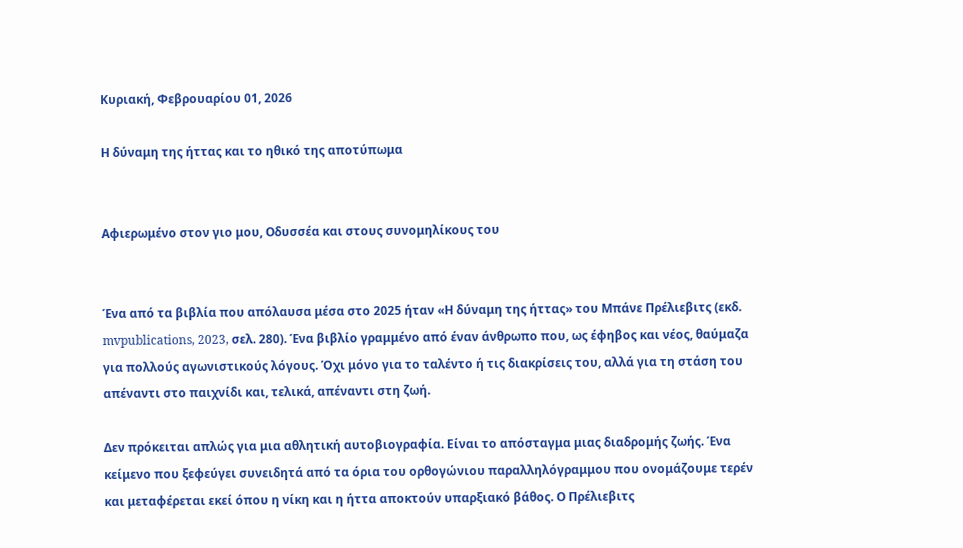Κυριακή, Φεβρουαρίου 01, 2026

Η δύναμη της ήττας και το ηθικό της αποτύπωμα


Αφιερωμένο στον γιο μου, Οδυσσέα και στους συνομηλίκους του


Ένα από τα βιβλία που απόλαυσα μέσα στο 2025 ήταν «Η δύναμη της ήττας» του Μπάνε Πρέλιεβιτς (εκδ. mvpublications, 2023, σελ. 280). Ένα βιβλίο γραμμένο από έναν άνθρωπο που, ως έφηβος και νέος, θαύμαζα για πολλούς αγωνιστικούς λόγους. Όχι μόνο για το ταλέντο ή τις διακρίσεις του, αλλά για τη στάση του απέναντι στο παιχνίδι και, τελικά, απέναντι στη ζωή.

Δεν πρόκειται απλώς για μια αθλητική αυτοβιογραφία. Είναι το απόσταγμα μιας διαδρομής ζωής. Ένα κείμενο που ξεφεύγει συνειδητά από τα όρια του ορθογώνιου παραλληλόγραμμου που ονομάζουμε τερέν και μεταφέρεται εκεί όπου η νίκη και η ήττα αποκτούν υπαρξιακό βάθος. Ο Πρέλιεβιτς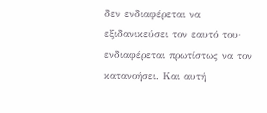δεν ενδιαφέρεται να εξιδανικεύσει τον εαυτό του· ενδιαφέρεται πρωτίστως να τον κατανοήσει. Και αυτή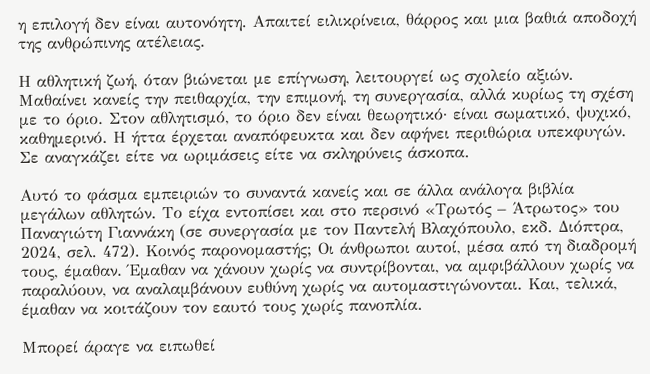η επιλογή δεν είναι αυτονόητη. Απαιτεί ειλικρίνεια, θάρρος και μια βαθιά αποδοχή της ανθρώπινης ατέλειας.

Η αθλητική ζωή, όταν βιώνεται με επίγνωση, λειτουργεί ως σχολείο αξιών. Μαθαίνει κανείς την πειθαρχία, την επιμονή, τη συνεργασία, αλλά κυρίως τη σχέση με το όριο. Στον αθλητισμό, το όριο δεν είναι θεωρητικό· είναι σωματικό, ψυχικό, καθημερινό. Η ήττα έρχεται αναπόφευκτα και δεν αφήνει περιθώρια υπεκφυγών. Σε αναγκάζει είτε να ωριμάσεις είτε να σκληρύνεις άσκοπα.

Αυτό το φάσμα εμπειριών το συναντά κανείς και σε άλλα ανάλογα βιβλία μεγάλων αθλητών. Το είχα εντοπίσει και στο περσινό «Τρωτός – Άτρωτος» του Παναγιώτη Γιαννάκη (σε συνεργασία με τον Παντελή Βλαχόπουλο, εκδ. Διόπτρα, 2024, σελ. 472). Κοινός παρονομαστής; Οι άνθρωποι αυτοί, μέσα από τη διαδρομή τους, έμαθαν. Έμαθαν να χάνουν χωρίς να συντρίβονται, να αμφιβάλλουν χωρίς να παραλύουν, να αναλαμβάνουν ευθύνη χωρίς να αυτομαστιγώνονται. Και, τελικά, έμαθαν να κοιτάζουν τον εαυτό τους χωρίς πανοπλία.

Μπορεί άραγε να ειπωθεί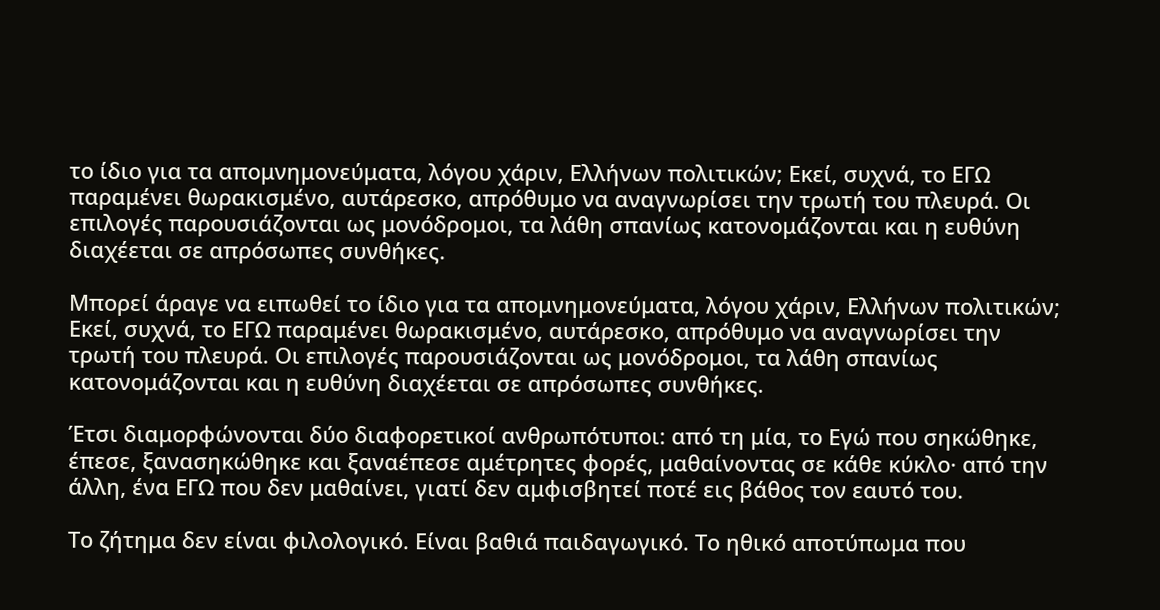το ίδιο για τα απομνημονεύματα, λόγου χάριν, Ελλήνων πολιτικών; Εκεί, συχνά, το ΕΓΩ παραμένει θωρακισμένο, αυτάρεσκο, απρόθυμο να αναγνωρίσει την τρωτή του πλευρά. Οι επιλογές παρουσιάζονται ως μονόδρομοι, τα λάθη σπανίως κατονομάζονται και η ευθύνη διαχέεται σε απρόσωπες συνθήκες.

Μπορεί άραγε να ειπωθεί το ίδιο για τα απομνημονεύματα, λόγου χάριν, Ελλήνων πολιτικών; Εκεί, συχνά, το ΕΓΩ παραμένει θωρακισμένο, αυτάρεσκο, απρόθυμο να αναγνωρίσει την τρωτή του πλευρά. Οι επιλογές παρουσιάζονται ως μονόδρομοι, τα λάθη σπανίως κατονομάζονται και η ευθύνη διαχέεται σε απρόσωπες συνθήκες.

Έτσι διαμορφώνονται δύο διαφορετικοί ανθρωπότυποι: από τη μία, το Εγώ που σηκώθηκε, έπεσε, ξανασηκώθηκε και ξαναέπεσε αμέτρητες φορές, μαθαίνοντας σε κάθε κύκλο· από την άλλη, ένα ΕΓΩ που δεν μαθαίνει, γιατί δεν αμφισβητεί ποτέ εις βάθος τον εαυτό του.

Το ζήτημα δεν είναι φιλολογικό. Είναι βαθιά παιδαγωγικό. Το ηθικό αποτύπωμα που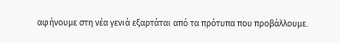αφήνουμε στη νέα γενιά εξαρτάται από τα πρότυπα που προβάλλουμε.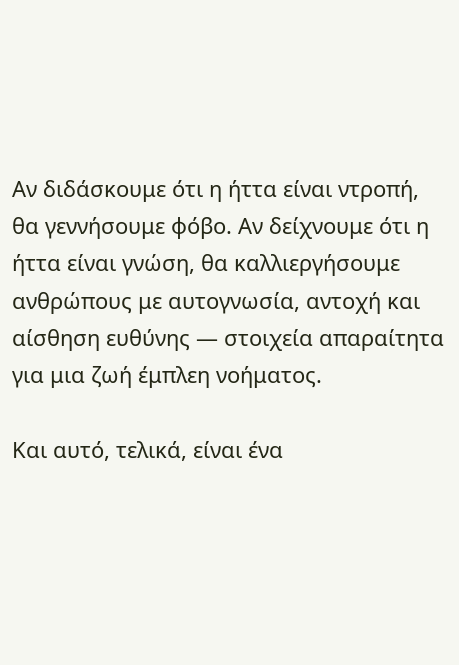Αν διδάσκουμε ότι η ήττα είναι ντροπή, θα γεννήσουμε φόβο. Αν δείχνουμε ότι η ήττα είναι γνώση, θα καλλιεργήσουμε ανθρώπους με αυτογνωσία, αντοχή και αίσθηση ευθύνης — στοιχεία απαραίτητα για μια ζωή έμπλεη νοήματος.

Και αυτό, τελικά, είναι ένα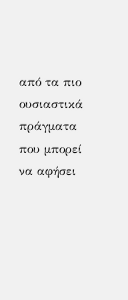από τα πιο ουσιαστικά πράγματα που μπορεί να αφήσει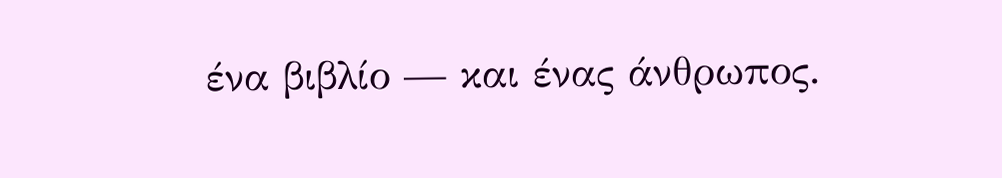ένα βιβλίο — και ένας άνθρωπος.